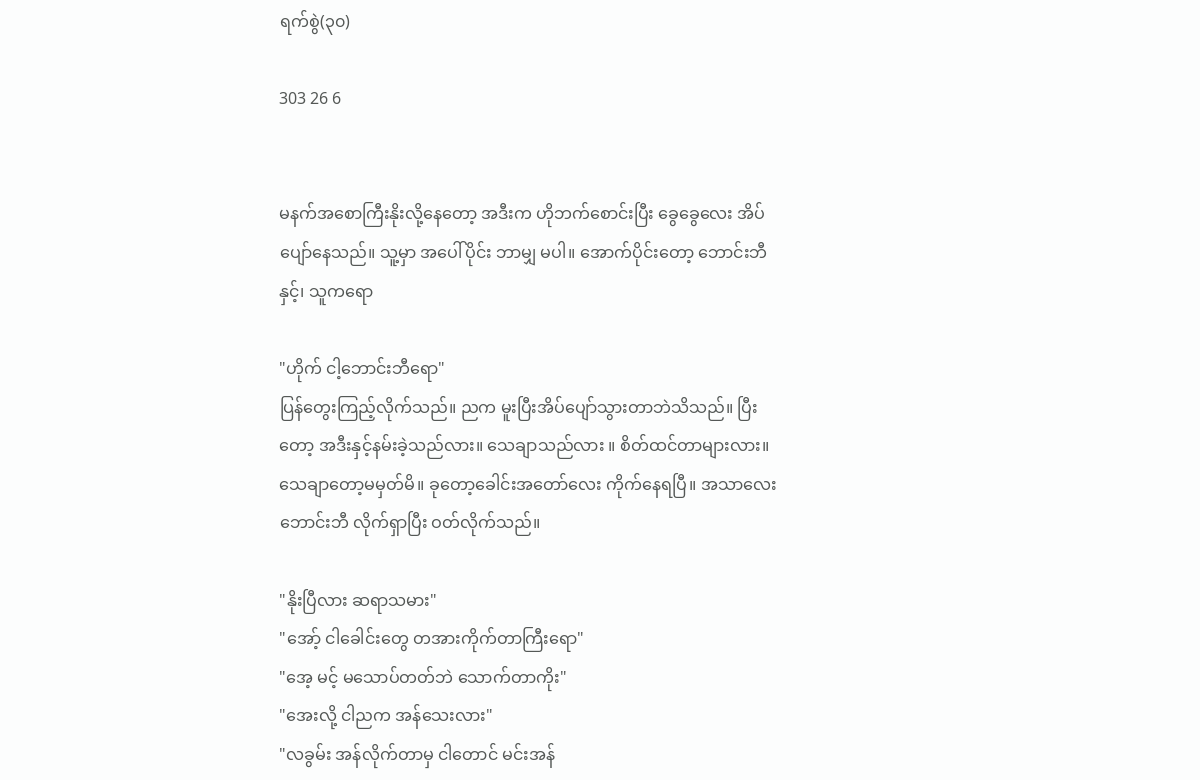ရက်စွဲ(၃၀)

303 26 6


မနက်အစောကြီးနိုးလို့နေတော့ အဒီးက ဟိုဘက်စောင်းပြီး ခွေခွေလေး အိပ်ပျော်နေသည်။ သူ့မှာ အပေါ်ပိုင်း ဘာမျှ မပါ။ အောက်ပိုင်းတော့ ဘောင်းဘီနှင့်၊ သူကရော

"ဟိုက် ငါ့ဘောင်းဘီရော"
ပြန်တွေးကြည့်လိုက်သည်။ ညက မူးပြီးအိပ်ပျော်သွားတာဘဲသိသည်။ ပြီးတော့ အဒီးနှင့်နမ်းခဲ့သည်လား။ သေချာသည်လား ။ စိတ်ထင်တာများလား။ သေချာတော့မမှတ်မိ။ ခုတော့ခေါင်းအတော်လေး ကိုက်နေရပြီ။ အသာလေး ဘောင်းဘီ လိုက်ရှာပြီး ဝတ်လိုက်သည်။

"နိုးပြီလား ဆရာသမား"
"အော့် ငါခေါင်းတွေ တအားကိုက်တာကြီးရော"
"အေ့ မင့် မသောပ်တတ်ဘဲ သောက်တာကိုး"
"အေးလို့ ငါညက အန်သေးလား"
"လခွမ်း အန်လိုက်တာမှ ငါတောင် မင်းအန်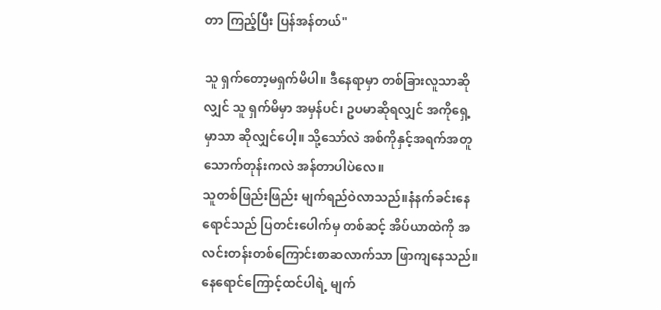တာ ကြည့်ပြီး ပြန်အန်တယ်"

သူ ရှက်တော့မရှက်မိပါ။ ဒီနေရာမှာ တစ်ခြားလူသာဆိုလျှင် သူ ရှက်မိမှာ အမှန်ပင်၊ ဥပမာဆိုရလျှင် အကိုရှေ့မှာသာ ဆိုလျှင်ပေါ့။ သို့သော်လဲ အစ်ကိုနှင့်အရက်အတူသောက်တုန်းကလဲ အန်တာပါပဲလေ။
သူတစ်ဖြည်းဖြည်း မျက်ရည်ဝဲလာသည်။နံနက်ခင်းနေရောင်သည် ပြတင်းပေါက်မှ တစ်ဆင့် အိပ်ယာထဲကို အလင်းတန်းတစ်ကြောင်းစာဆလာက်သာ ဖြာကျနေသည်။ နေရောင်ကြောင့်ထင်ပါရဲ့ မျက်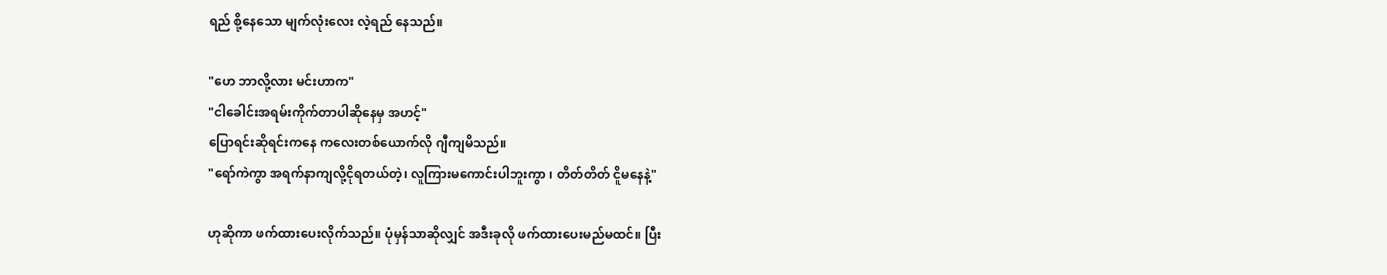ရည် စို့နေသော မျက်လုံးလေး လဲ့ရည် နေသည်။

"ဟေ ဘာလို့လား မင်းဟာက"
"ငါခေါင်းအရမ်းကိုက်တာပါဆိုနေမှ အဟင့်"
ပြောရင်းဆိုရင်းကနေ ကလေးတစ်ယောက်လို ဂျီကျမိသည်။
"ရော်ကဲကွာ အရက်နာကျလို့ငိုရတယ်တဲ့၊ လူကြားမကောင်းပါဘူးကွာ ၊ တိတ်တိတ် ငိူမနေနဲ့"

ဟုဆိုကာ ဖက်ထားပေးလိုက်သည်။ ပုံမှန်သာဆိုလျှင် အဒီးခုလို ဖက်ထားပေးမည်မထင်။ ပြီး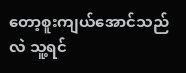တော့စူးကျယ်အောင်သည်လဲ သူ့ရင်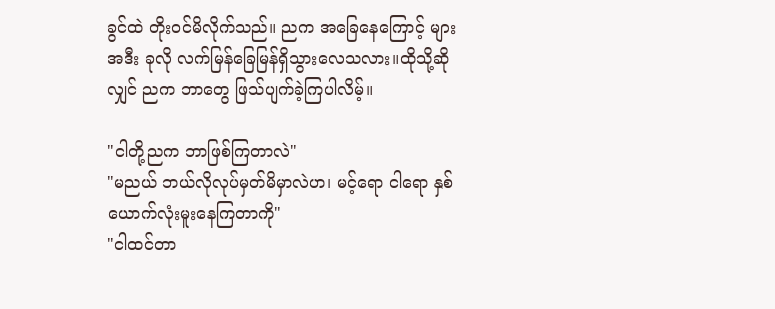ခွင်ထဲ တိုးဝင်မိလိုက်သည်။ ညက အခြေနေကြောင့် များအဒီး ခုလို လက်မြန်ခြေမြန်ရှိသွားလေသလား။ထိုသို့ဆိုလျှင် ညက ဘာတွေ ဖြသ်ပျက်ခဲ့ကြပါလိမ့်။

"ငါတို့ညက ဘာဖြစ်ကြတာလဲ"
"မညယ် ဘယ်လိုလုပ်မှတ်မိမှာလဲဟ၊ မင့်ရော ငါရော နှစ်ယောက်လုံးမူးနေကြတာကို"
"ငါထင်တာ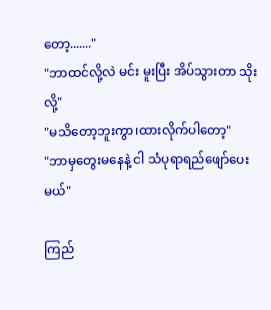တော့......."
"ဘာထင်လို့လဲ မင်း မူးပြီး အိပ်သွားတာ သိုးလို့"
"မသိတော့ဘူးကွာ၊ထားလိုက်ပါတော့"
"ဘာမှတွေးမနေနဲ့ ငါ သံပုရာရည်ဖျော်ပေးမယ်"

ကြည်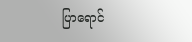ပြာရောင်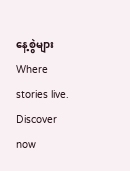နေ့စွဲများWhere stories live. Discover now